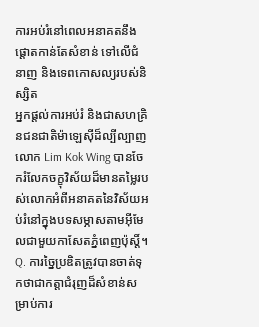ការអប់រំនៅពេលអនាគតនឹងផ្តោតកាន់តែសំខាន់ ទៅលើជំនាញ និងទេពកោសល្យរបស់និស្សិត
អ្នកផ្តល់ការអប់រំ និងជាសហគ្រិនជនជាតិម៉ាឡេស៊ីដ៏ល្បីល្បាញលោក Lim Kok Wing បានចែករំលែកចក្ខុវិស័យដ៏មានតម្លៃរបស់លោកអំពីអនាគតនៃវិស័យអប់រំនៅក្នុងបទសម្ភាសតាមអ៊ីមែលជាមួយកាសែតភ្នំពេញប៉ុស្តិ៍។
Q. ការច្នៃប្រឌិតត្រូវបានចាត់ទុកថាជាកត្តាជំរុញដ៏សំខាន់សម្រាប់ការ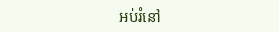អប់រំនៅ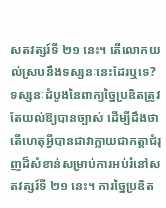សតវត្សរ៍ទី ២១ នេះ។ តើលោកយល់ស្របនឹងទស្សនៈនេះដែរឬទេ?
ទស្សនៈដំបូងនៃពាក្យច្នៃប្រឌិតត្រូវតែយល់ឱ្យបានច្បាស់ ដើម្បីដឹងថាតើហេតុអ្វីបានជាវាក្លាយជាកត្តាជំរុញដ៏សំខាន់សម្រាប់ការអប់រំនៅសតវត្សរ៍ទី ២១ នេះ។ ការច្នៃប្រឌិត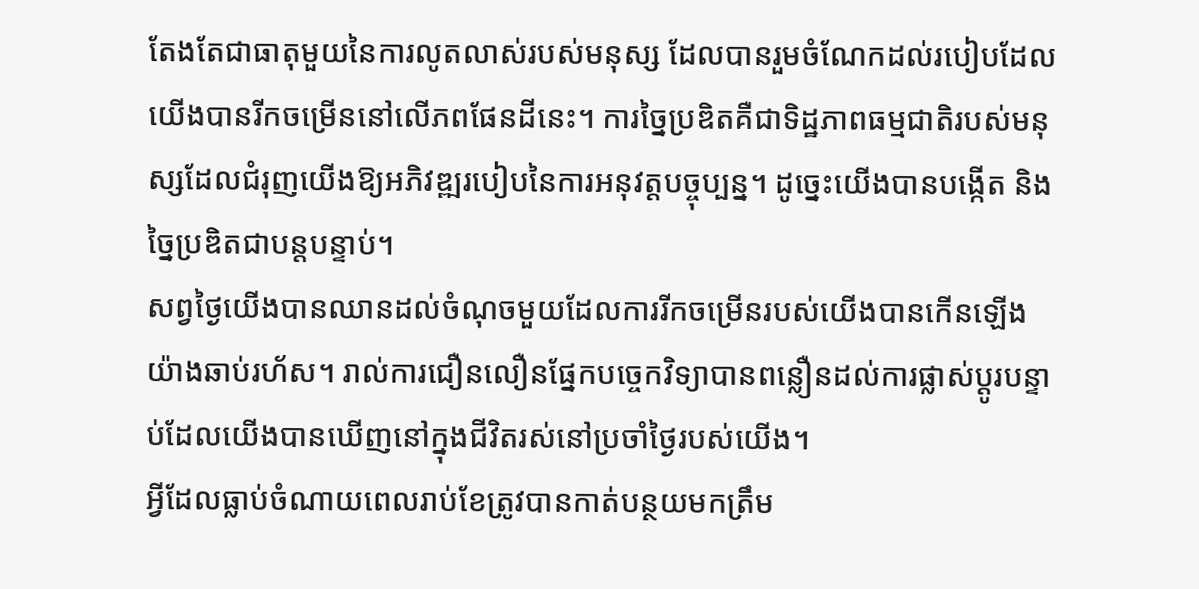តែងតែជាធាតុមួយនៃការលូតលាស់របស់មនុស្ស ដែលបានរួមចំណែកដល់របៀបដែលយើងបានរីកចម្រើននៅលើភពផែនដីនេះ។ ការច្នៃប្រឌិតគឺជាទិដ្ឋភាពធម្មជាតិរបស់មនុស្សដែលជំរុញយើងឱ្យអភិវឌ្ឍរបៀបនៃការអនុវត្តបច្ចុប្បន្ន។ ដូច្នេះយើងបានបង្កើត និងច្នៃប្រឌិតជាបន្តបន្ទាប់។
សព្វថ្ងៃយើងបានឈានដល់ចំណុចមួយដែលការរីកចម្រើនរបស់យើងបានកើនឡើងយ៉ាងឆាប់រហ័ស។ រាល់ការជឿនលឿនផ្នែកបច្ចេកវិទ្យាបានពន្លឿនដល់ការផ្លាស់ប្តូរបន្ទាប់ដែលយើងបានឃើញនៅក្នុងជីវិតរស់នៅប្រចាំថ្ងៃរបស់យើង។
អ្វីដែលធ្លាប់ចំណាយពេលរាប់ខែត្រូវបានកាត់បន្ថយមកត្រឹម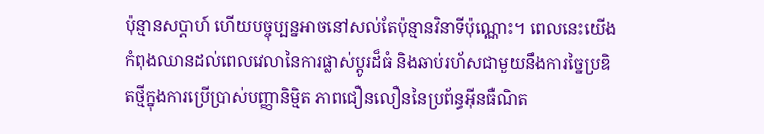ប៉ុន្មានសប្តាហ៍ ហើយបច្ចុប្បន្នអាចនៅសល់តែប៉ុន្មានវិនាទីប៉ុណ្ណោះ។ ពេលនេះយើងកំពុងឈានដល់ពេលវេលានៃការផ្លាស់ប្តូរដ៏ធំ និងឆាប់រហ័សជាមួយនឹងការច្នៃប្រឌិតថ្មីក្នុងការប្រើប្រាស់បញ្ញានិម្មិត ភាពជឿនលឿននៃប្រព័ន្ធអ៊ីនធឺណិត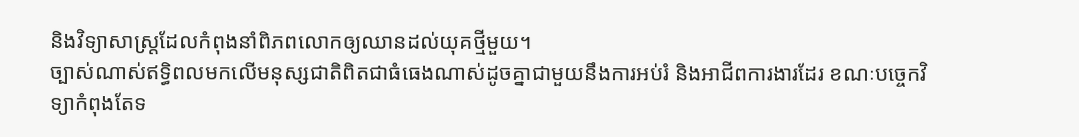និងវិទ្យាសាស្ត្រដែលកំពុងនាំពិភពលោកឲ្យឈានដល់យុគថ្មីមួយ។
ច្បាស់ណាស់ឥទ្ធិពលមកលើមនុស្សជាតិពិតជាធំធេងណាស់ដូចគ្នាជាមួយនឹងការអប់រំ និងអាជីពការងារដែរ ខណៈបច្ចេកវិទ្យាកំពុងតែទ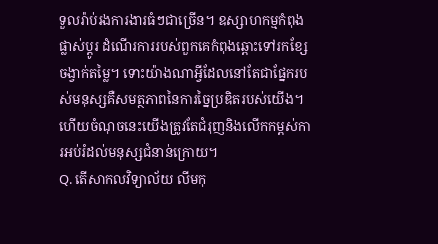ទួលរ៉ាប់រងការងារធំៗជាច្រើន។ ឧស្សាហកម្មកំពុងផ្លាស់ប្តូរ ដំណើរការរបស់ពួកគេកំពុងឆ្ពោះទៅរកខ្សែចង្វាក់តម្លៃ។ ទោះយ៉ាងណាអ្វីដែលនៅតែជាផ្នែករបស់មនុស្សគឺសមត្ថភាពនៃការច្នៃប្រឌិតរបស់យើង។ ហើយចំណុចនេះយើងត្រូវតែជំរុញនិងលើកកម្ពស់ការអប់រំដល់មនុស្សជំនាន់ក្រោយ។
Q. តើសាកលវិទ្យាល័យ លីមកុ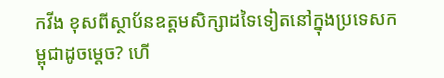កវីង ខុសពីស្ថាប័នឧត្តមសិក្សាដទៃទៀតនៅក្នុងប្រទេសកម្ពុជាដូចម្តេច? ហើ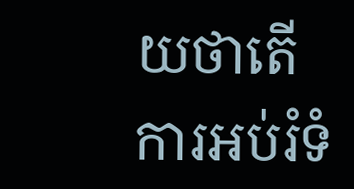យថាតើការអប់រំទំ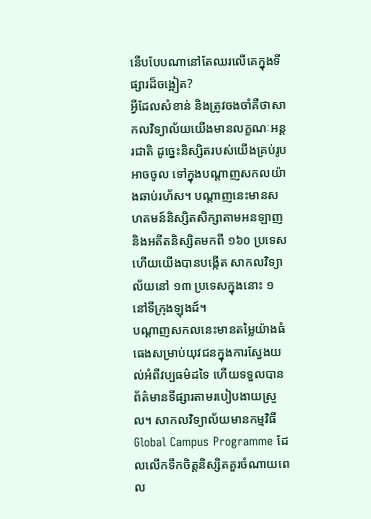នើបបែបណានៅតែឈរលើគេក្នុងទីផ្សារដ៏ចង្អៀត?
អ្វីដែលសំខាន់ និងត្រូវចងចាំគឺថាសាកលវិទ្យាល័យយើងមានលក្ខណៈអន្តរជាតិ ដូច្នេះនិស្សិតរបស់យើងគ្រប់រូបអាចចូល ទៅក្នុងបណ្តាញសកលយ៉ាងឆាប់រហ័ស។ បណ្តាញនេះមានសហគមន៍និស្សិតសិក្សាតាមអនឡាញ និងអតីតនិស្សិតមកពី ១៦០ ប្រទេស ហើយយើងបានបង្កើត សាកលវិទ្យាល័យនៅ ១៣ ប្រទេសក្នុងនោះ ១ នៅទីក្រុងឡុងដ៍។
បណ្តាញសកលនេះមានតម្លៃយ៉ាងធំធេងសម្រាប់យុវជនក្នុងការស្វែងយល់អំពីវប្បធម៌ដទៃ ហើយទទួលបានព័ត៌មានទីផ្សារតាមរបៀបងាយស្រួល។ សាកលវិទ្យាល័យមានកម្មវិធី Global Campus Programme ដែលលើកទឹកចិត្តនិស្សិតគួរចំណាយពេល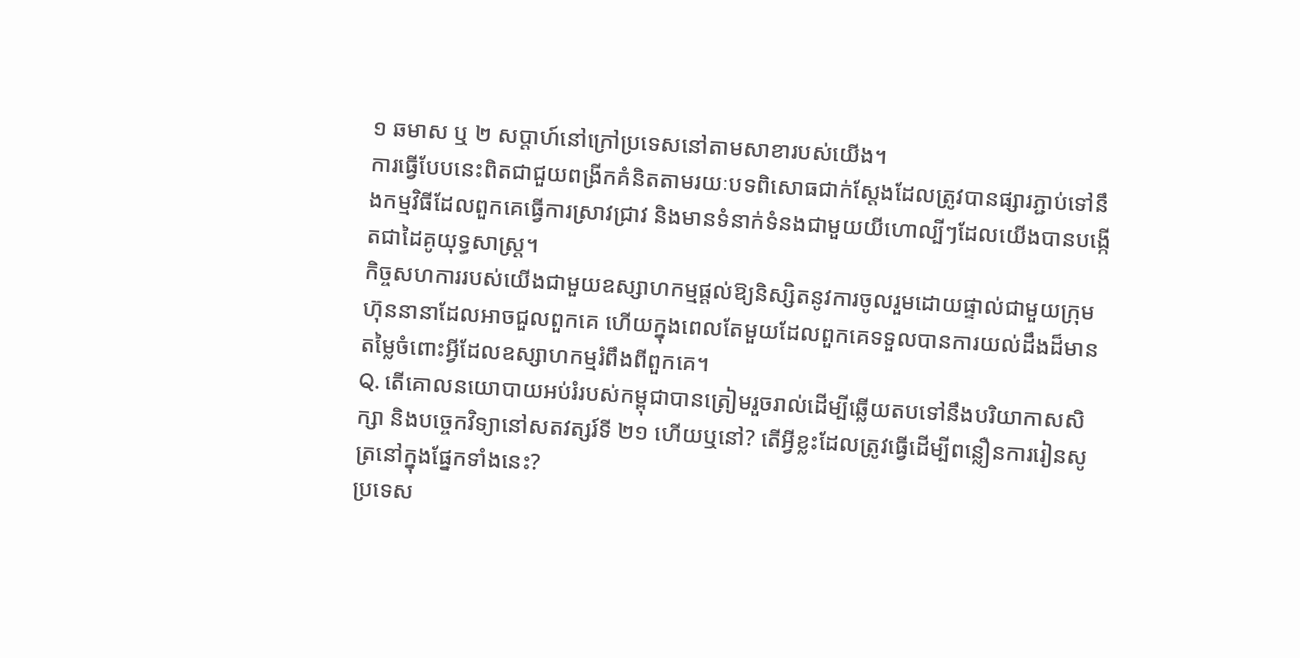១ ឆមាស ឬ ២ សប្តាហ៍នៅក្រៅប្រទេសនៅតាមសាខារបស់យើង។
ការធ្វើបែបនេះពិតជាជួយពង្រីកគំនិតតាមរយៈបទពិសោធជាក់ស្តែងដែលត្រូវបានផ្សារភ្ជាប់ទៅនឹងកម្មវិធីដែលពួកគេធ្វើការស្រាវជ្រាវ និងមានទំនាក់ទំនងជាមួយយីហោល្បីៗដែលយើងបានបង្កើតជាដៃគូយុទ្ធសាស្ត្រ។
កិច្ចសហការរបស់យើងជាមួយឧស្សាហកម្មផ្តល់ឱ្យនិស្សិតនូវការចូលរួមដោយផ្ទាល់ជាមួយក្រុមហ៊ុននានាដែលអាចជួលពួកគេ ហើយក្នុងពេលតែមួយដែលពួកគេទទួលបានការយល់ដឹងដ៏មានតម្លៃចំពោះអ្វីដែលឧស្សាហកម្មរំពឹងពីពួកគេ។
Q. តើគោលនយោបាយអប់រំរបស់កម្ពុជាបានត្រៀមរួចរាល់ដើម្បីឆ្លើយតបទៅនឹងបរិយាកាសសិក្សា និងបច្ចេកវិទ្យានៅសតវត្សរ៍ទី ២១ ហើយឬនៅ? តើអ្វីខ្លះដែលត្រូវធ្វើដើម្បីពន្លឿនការរៀនសូត្រនៅក្នុងផ្នែកទាំងនេះ?
ប្រទេស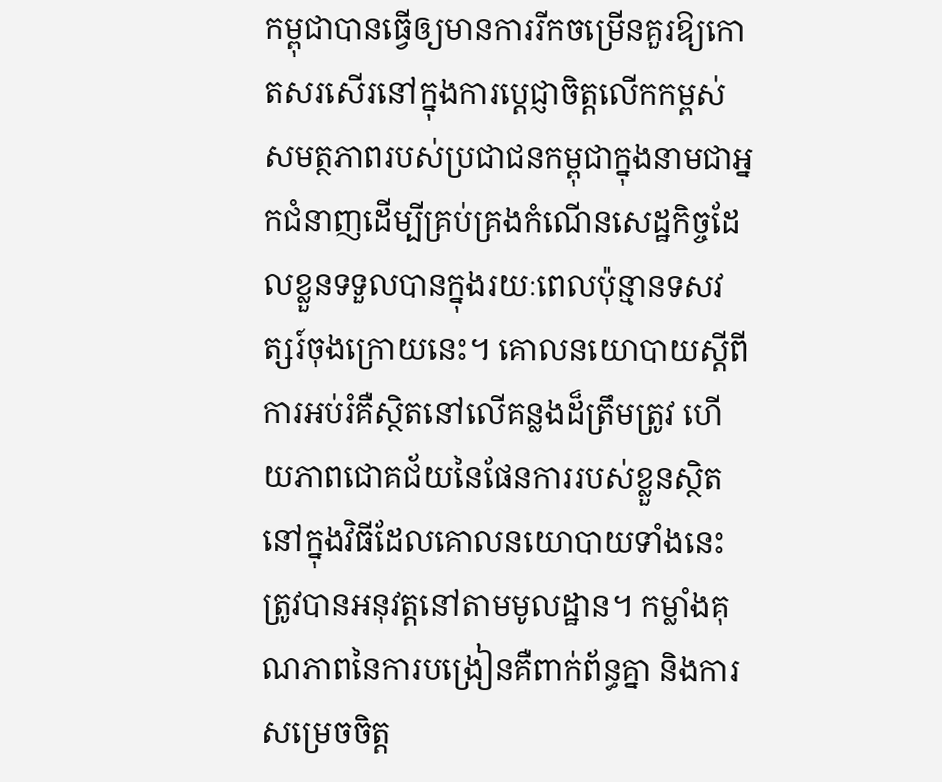កម្ពុជាបានធ្វើឲ្យមានការរីកចម្រើនគួរឱ្យកោតសរសើរនៅក្នុងការប្តេជ្ញាចិត្តលើកកម្ពស់សមត្ថភាពរបស់ប្រជាជនកម្ពុជាក្នុងនាមជាអ្នកជំនាញដើម្បីគ្រប់គ្រងកំណើនសេដ្ឋកិច្ចដែលខ្លួនទទួលបានក្នុងរយៈពេលប៉ុន្មានទសវត្សរ៍ចុងក្រោយនេះ។ គោលនយោបាយស្តីពីការអប់រំគឺស្ថិតនៅលើគន្លងដ៏ត្រឹមត្រូវ ហើយភាពជោគជ័យនៃផែនការរបស់ខ្លួនស្ថិតនៅក្នុងវិធីដែលគោលនយោបាយទាំងនេះត្រូវបានអនុវត្តនៅតាមមូលដ្ឋាន។ កម្លាំងគុណភាពនៃការបង្រៀនគឺពាក់ព័ន្ធគ្នា និងការសម្រេចចិត្ត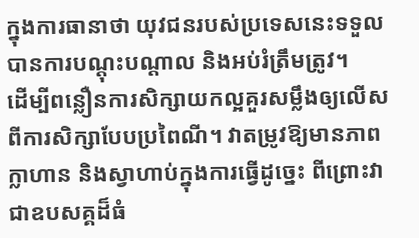ក្នុងការធានាថា យុវជនរបស់ប្រទេសនេះទទួលបានការបណ្តុះបណ្តាល និងអប់រំត្រឹមត្រូវ។
ដើម្បីពន្លឿនការសិក្សាយកល្អគួរសម្លឹងឲ្យលើសពីការសិក្សាបែបប្រពៃណី។ វាតម្រូវឱ្យមានភាពក្លាហាន និងស្វាហាប់ក្នុងការធ្វើដូច្នេះ ពីព្រោះវាជាឧបសគ្គដ៏ធំ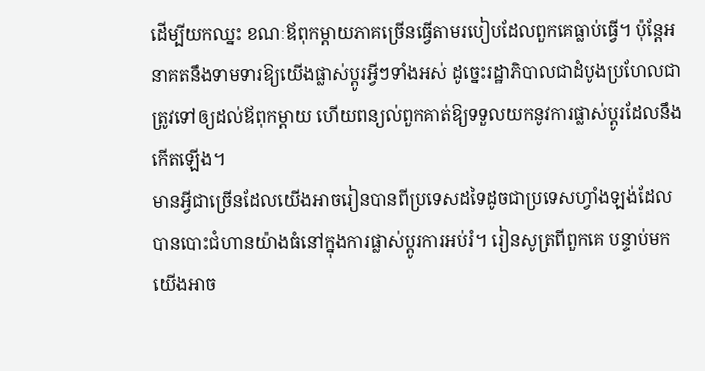ដើម្បីយកឈ្នះ ខណៈឪពុកម្តាយភាគច្រើនធ្វើតាមរបៀបដែលពួកគេធ្លាប់ធ្វើ។ ប៉ុន្តែអនាគតនឹងទាមទារឱ្យយើងផ្លាស់ប្តូរអ្វីៗទាំងអស់ ដូច្នេះរដ្ឋាភិបាលជាដំបូងប្រហែលជាត្រូវទៅឲ្យដល់ឪពុកម្តាយ ហើយពន្យល់ពួកគាត់ឱ្យទទួលយកនូវការផ្លាស់ប្តូរដែលនឹងកើតឡើង។
មានអ្វីជាច្រើនដែលយើងអាចរៀនបានពីប្រទេសដទៃដូចជាប្រទេសហ្វាំងឡង់ដែលបានបោះជំហានយ៉ាងធំនៅក្នុងការផ្លាស់ប្តូរការអប់រំ។ រៀនសូត្រពីពួកគេ បន្ទាប់មកយើងអាច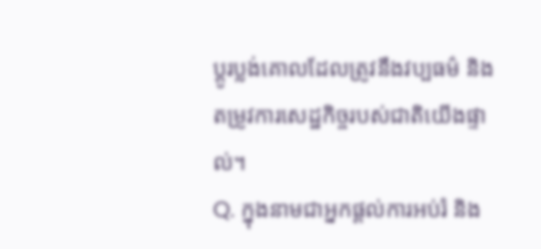ប្តូរប្លង់គោលដែលត្រូវនឹងវប្បធម៌ និងតម្រូវការសេដ្ឋកិច្ចរបស់ជាតិយើងផ្ទាល់។
Q. ក្នុងនាមជាអ្នកផ្តល់ការអប់រំ និង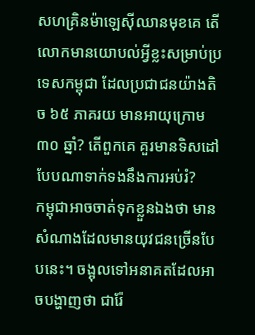សហគ្រិនម៉ាឡេស៊ីឈានមុខគេ តើលោកមានយោបល់អ្វីខ្លះសម្រាប់ប្រទេសកម្ពុជា ដែលប្រជាជនយ៉ាងតិច ៦៥ ភាគរយ មានអាយុក្រោម ៣០ ឆ្នាំ? តើពួកគេ គួរមានទិសដៅបែបណាទាក់ទងនឹងការអប់រំ?
កម្ពុជាអាចចាត់ទុកខ្លួនឯងថា មានសំណាងដែលមានយុវជនច្រើនបែបនេះ។ ចង្អុលទៅអនាគតដែលអាចបង្ហាញថា ជារ៉ែ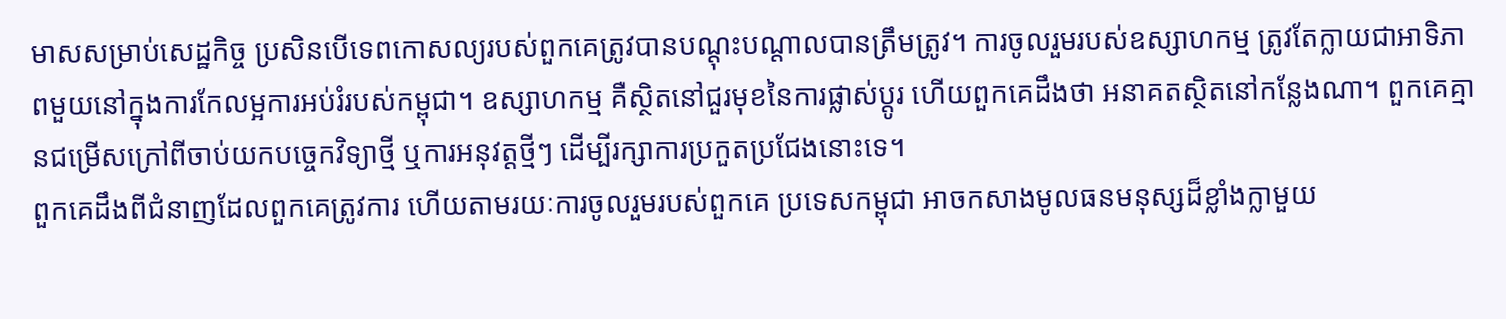មាសសម្រាប់សេដ្ឋកិច្ច ប្រសិនបើទេពកោសល្យរបស់ពួកគេត្រូវបានបណ្តុះបណ្តាលបានត្រឹមត្រូវ។ ការចូលរួមរបស់ឧស្សាហកម្ម ត្រូវតែក្លាយជាអាទិភាពមួយនៅក្នុងការកែលម្អការអប់រំរបស់កម្ពុជា។ ឧស្សាហកម្ម គឺស្ថិតនៅជួរមុខនៃការផ្លាស់ប្តូរ ហើយពួកគេដឹងថា អនាគតស្ថិតនៅកន្លែងណា។ ពួកគេគ្មានជម្រើសក្រៅពីចាប់យកបច្ចេកវិទ្យាថ្មី ឬការអនុវត្តថ្មីៗ ដើម្បីរក្សាការប្រកួតប្រជែងនោះទេ។
ពួកគេដឹងពីជំនាញដែលពួកគេត្រូវការ ហើយតាមរយៈការចូលរួមរបស់ពួកគេ ប្រទេសកម្ពុជា អាចកសាងមូលធនមនុស្សដ៏ខ្លាំងក្លាមួយ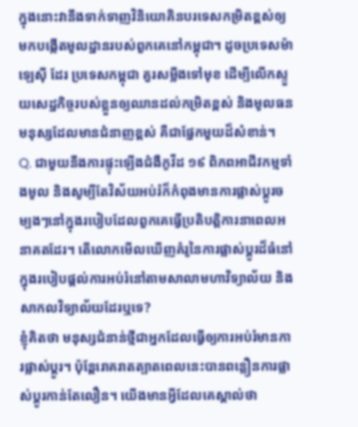ក្នុងនោះវានឹងទាក់ទាញវិនិយោគិនបរទេសកម្រិតខ្ពស់ឲ្យមកបង្កើតមូលដ្ឋានរបស់ពួកគេនៅកម្ពុជា។ ដូចប្រទេសម៉ាឡេស៊ី ដែរ ប្រទេសកម្ពុជា គួរសម្លឹងទៅមុខ ដើម្បីលើកស្ទួយសេដ្ឋកិច្ចរបស់ខ្លួនឲ្យឈានដល់កម្រិតខ្ពស់ និងមូលធនមនុស្សដែលមានជំនាញខ្ពស់ គឺជាផ្នែកមួយដ៏សំខាន់។
Q. ជាមួយនឹងការផ្ទុះឡើងជំងឺកូវីដ ១៩ ពិភពអាជីវកម្មទាំងមូល និងសូម្បីតែវិស័យអប់រំក៏កំពុងមានការផ្លាស់ប្តូរចម្បងៗនៅក្នុងរបៀបដែលពួកគេធ្វើប្រតិបត្តិការនាពេលអនាគតដែរ។ តើលោកមើលឃើញគំរូនៃការផ្លាស់ប្តូរដ៏ធំនៅក្នុងរបៀបផ្តល់ការអប់រំនៅតាមសាលាមហាវិទ្យាល័យ និងសាកលវិទ្យាល័យដែរឬទេ?
ខ្ញុំគិតថា មនុស្សជំនាន់ថ្មីជាអ្នកដែលធ្វើឲ្យការអប់រំមានការផ្លាស់ប្តូរ។ ប៉ុន្តែរោគរាតត្បាតពេលនេះបានពន្លឿនការផ្លាស់ប្តូរកាន់តែលឿន។ យើងមានអ្វីដែលគេស្គាល់ថា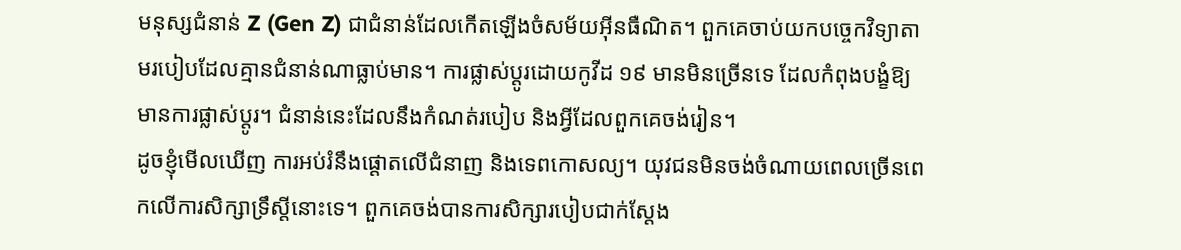មនុស្សជំនាន់ Z (Gen Z) ជាជំនាន់ដែលកើតឡើងចំសម័យអ៊ីនធឺណិត។ ពួកគេចាប់យកបច្ចេកវិទ្យាតាមរបៀបដែលគ្មានជំនាន់ណាធ្លាប់មាន។ ការផ្លាស់ប្តូរដោយកូវីដ ១៩ មានមិនច្រើនទេ ដែលកំពុងបង្ខំឱ្យមានការផ្លាស់ប្តូរ។ ជំនាន់នេះដែលនឹងកំណត់របៀប និងអ្វីដែលពួកគេចង់រៀន។
ដូចខ្ញុំមើលឃើញ ការអប់រំនឹងផ្តោតលើជំនាញ និងទេពកោសល្យ។ យុវជនមិនចង់ចំណាយពេលច្រើនពេកលើការសិក្សាទ្រឹស្តីនោះទេ។ ពួកគេចង់បានការសិក្សារបៀបជាក់ស្តែង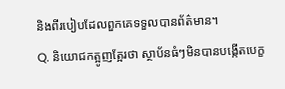និងពីរបៀបដែលពួកគេទទួលបានព័ត៌មាន។
Q. និយោជកត្អូញត្អែរថា ស្ថាប័នធំៗមិនបានបង្កើតបេក្ខ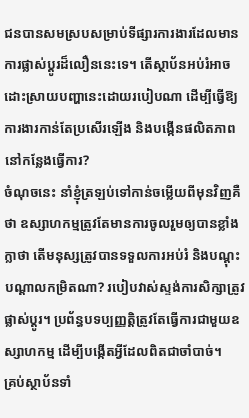ជនបានសមស្របសម្រាប់ទីផ្សារការងារដែលមានការផ្លាស់ប្តូរដ៏លឿននេះទេ។ តើស្ថាប័នអប់រំអាចដោះស្រាយបញ្ហានេះដោយរបៀបណា ដើម្បីធ្វើឱ្យការងារកាន់តែប្រសើរឡើង និងបង្កើនផលិតភាពនៅកន្លែងធ្វើការ?
ចំណុចនេះ នាំខ្ញុំត្រឡប់ទៅកាន់ចម្លើយពីមុនវិញគឺថា ឧស្សាហកម្មត្រូវតែមានការចូលរួមឲ្យបានខ្លាំងក្លាថា តើមនុស្សត្រូវបានទទួលការអប់រំ និងបណ្តុះបណ្តាលកម្រិតណា? របៀបវាស់ស្ទង់ការសិក្សាត្រូវផ្លាស់ប្តូរ។ ប្រព័ន្ធបទប្បញ្ញត្តិត្រូវតែធ្វើការជាមួយឧស្សាហកម្ម ដើម្បីបង្កើតអ្វីដែលពិតជាចាំបាច់។
គ្រប់ស្ថាប័នទាំ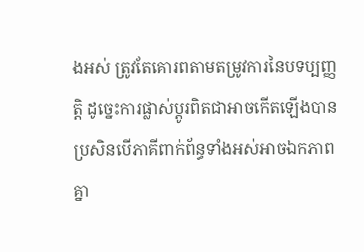ងអស់ ត្រូវតែគោរពតាមតម្រូវការនៃបទប្បញ្ញត្តិ ដូច្នេះការផ្លាស់ប្តូរពិតជាអាចកើតឡើងបាន ប្រសិនបើភាគីពាក់ព័ន្ធទាំងអស់អាចឯកភាពគ្នា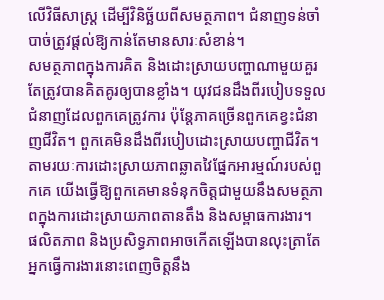លើវិធីសាស្ត្រ ដើម្បីវិនិច្ឆ័យពីសមត្ថភាព។ ជំនាញទន់ចាំបាច់ត្រូវផ្តល់ឱ្យកាន់តែមានសារៈសំខាន់។
សមត្ថភាពក្នុងការគិត និងដោះស្រាយបញ្ហាណាមួយគួរតែត្រូវបានគិតគូរឲ្យបានខ្លាំង។ យុវជនដឹងពីរបៀបទទួលជំនាញដែលពួកគេត្រូវការ ប៉ុន្តែភាគច្រើនពួកគេខ្វះជំនាញជីវិត។ ពួកគេមិនដឹងពីរបៀបដោះស្រាយបញ្ហាជីវិត។ តាមរយៈការដោះស្រាយភាពឆ្លាតវៃផ្នែកអារម្មណ៍របស់ពួកគេ យើងធ្វើឱ្យពួកគេមានទំនុកចិត្តជាមួយនឹងសមត្ថភាពក្នុងការដោះស្រាយភាពតានតឹង និងសម្ពាធការងារ។
ផលិតភាព និងប្រសិទ្ធភាពអាចកើតឡើងបានលុះត្រាតែអ្នកធ្វើការងារនោះពេញចិត្តនឹង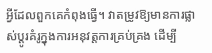អ្វីដែលពួកគេកំពុងធ្វើ។ វាតម្រូវឱ្យមានការផ្លាស់ប្តូរគំរូក្នុងការអនុវត្តការគ្រប់គ្រង ដើម្បី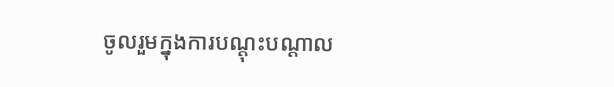ចូលរួមក្នុងការបណ្តុះបណ្តាល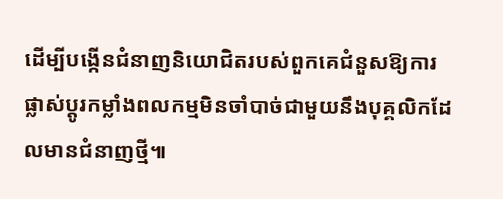ដើម្បីបង្កើនជំនាញនិយោជិតរបស់ពួកគេជំនួសឱ្យការផ្លាស់ប្តូរកម្លាំងពលកម្មមិនចាំបាច់ជាមួយនឹងបុគ្គលិកដែលមានជំនាញថ្មី៕